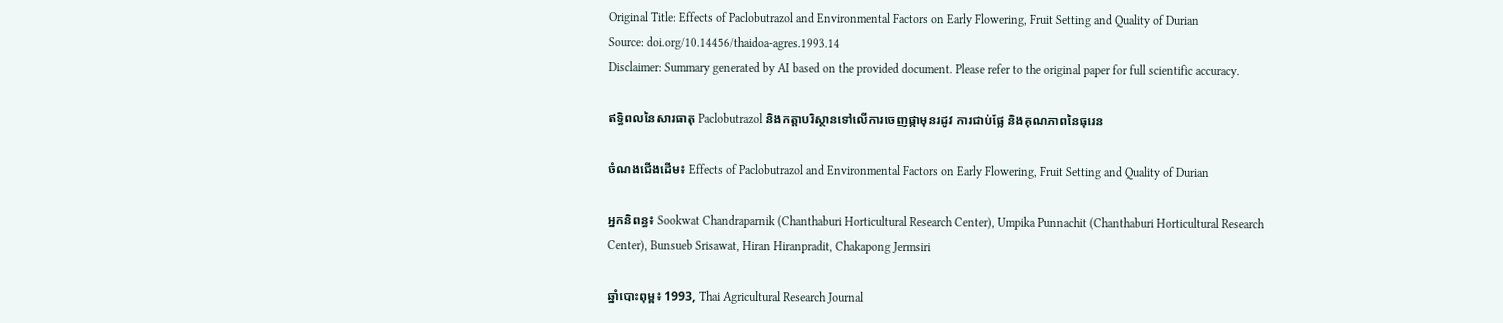Original Title: Effects of Paclobutrazol and Environmental Factors on Early Flowering, Fruit Setting and Quality of Durian
Source: doi.org/10.14456/thaidoa-agres.1993.14
Disclaimer: Summary generated by AI based on the provided document. Please refer to the original paper for full scientific accuracy.

ឥទ្ធិពលនៃសារធាតុ Paclobutrazol និងកត្តាបរិស្ថានទៅលើការចេញផ្កាមុនរដូវ ការជាប់ផ្លែ និងគុណភាពនៃធុរេន

ចំណងជើងដើម៖ Effects of Paclobutrazol and Environmental Factors on Early Flowering, Fruit Setting and Quality of Durian

អ្នកនិពន្ធ៖ Sookwat Chandraparnik (Chanthaburi Horticultural Research Center), Umpika Punnachit (Chanthaburi Horticultural Research Center), Bunsueb Srisawat, Hiran Hiranpradit, Chakapong Jermsiri

ឆ្នាំបោះពុម្ព៖ 1993, Thai Agricultural Research Journal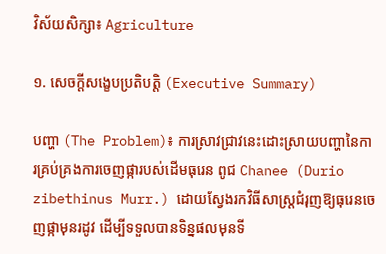វិស័យសិក្សា៖ Agriculture

១. សេចក្តីសង្ខេបប្រតិបត្តិ (Executive Summary)

បញ្ហា (The Problem)៖ ការស្រាវជ្រាវនេះដោះស្រាយបញ្ហានៃការគ្រប់គ្រងការចេញផ្ការបស់ដើមធុរេន ពូជ Chanee (Durio zibethinus Murr.) ដោយស្វែងរកវិធីសាស្រ្តជំរុញឱ្យធុរេនចេញផ្កាមុនរដូវ ដើម្បីទទួលបានទិន្នផលមុនទី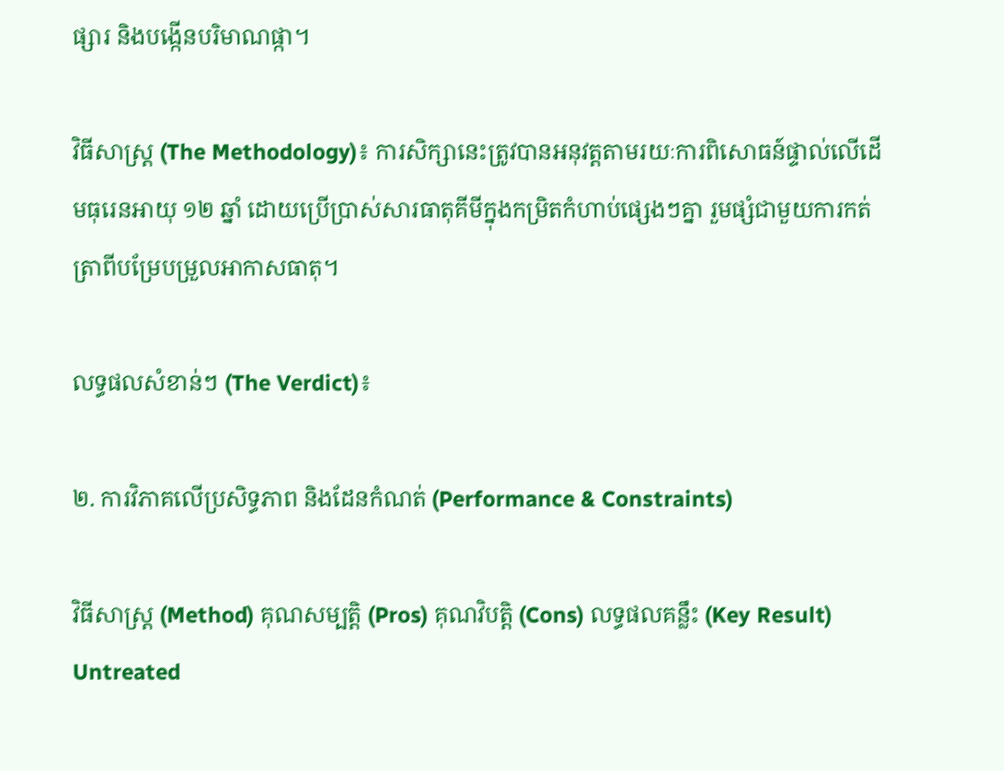ផ្សារ និងបង្កើនបរិមាណផ្កា។

វិធីសាស្ត្រ (The Methodology)៖ ការសិក្សានេះត្រូវបានអនុវត្តតាមរយៈការពិសោធន៍ផ្ទាល់លើដើមធុរេនអាយុ ១២ ឆ្នាំ ដោយប្រើប្រាស់សារធាតុគីមីក្នុងកម្រិតកំហាប់ផ្សេងៗគ្នា រួមផ្សំជាមួយការកត់ត្រាពីបម្រែបម្រួលអាកាសធាតុ។

លទ្ធផលសំខាន់ៗ (The Verdict)៖

២. ការវិភាគលើប្រសិទ្ធភាព និងដែនកំណត់ (Performance & Constraints)

វិធីសាស្ត្រ (Method) គុណសម្បត្តិ (Pros) គុណវិបត្តិ (Cons) លទ្ធផលគន្លឹះ (Key Result)
Untreated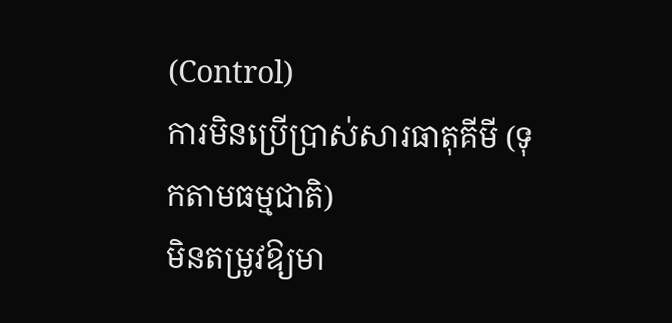(Control)
ការមិនប្រើប្រាស់សារធាតុគីមី (ទុកតាមធម្មជាតិ)
មិនតម្រូវឱ្យមា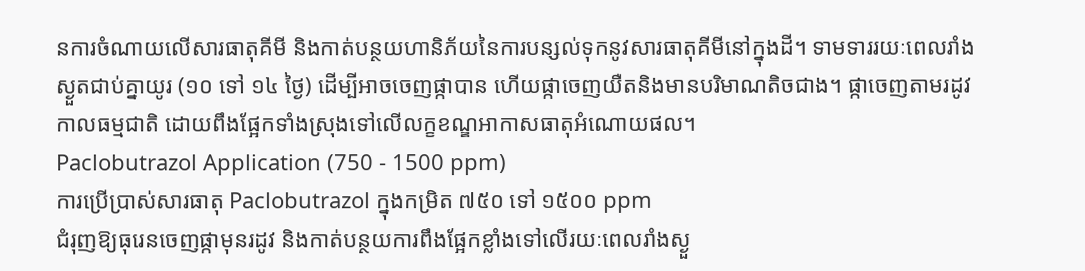នការចំណាយលើសារធាតុគីមី និងកាត់បន្ថយហានិភ័យនៃការបន្សល់ទុកនូវសារធាតុគីមីនៅក្នុងដី។ ទាមទាររយៈពេលរាំងស្ងួតជាប់គ្នាយូរ (១០ ទៅ ១៤ ថ្ងៃ) ដើម្បីអាចចេញផ្កាបាន ហើយផ្កាចេញយឺតនិងមានបរិមាណតិចជាង។ ផ្កាចេញតាមរដូវកាលធម្មជាតិ ដោយពឹងផ្អែកទាំងស្រុងទៅលើលក្ខខណ្ឌអាកាសធាតុអំណោយផល។
Paclobutrazol Application (750 - 1500 ppm)
ការប្រើប្រាស់សារធាតុ Paclobutrazol ក្នុងកម្រិត ៧៥០ ទៅ ១៥០០ ppm
ជំរុញឱ្យធុរេនចេញផ្កាមុនរដូវ និងកាត់បន្ថយការពឹងផ្អែកខ្លាំងទៅលើរយៈពេលរាំងស្ងួ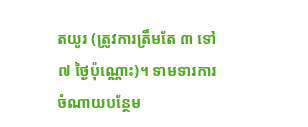តយូរ (ត្រូវការត្រឹមតែ ៣ ទៅ ៧ ថ្ងៃប៉ុណ្ណោះ)។ ទាមទារការចំណាយបន្ថែម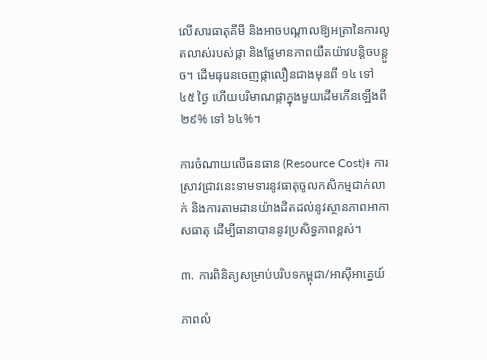លើសារធាតុគីមី និងអាចបណ្តាលឱ្យអត្រានៃការលូតលាស់របស់ផ្កា និងផ្លែមានភាពយឺតយ៉ាវបន្តិចបន្តួច។ ដើមធុរេនចេញផ្កាលឿនជាងមុនពី ១៤ ទៅ ៤៥ ថ្ងៃ ហើយបរិមាណផ្កាក្នុងមួយដើមកើនឡើងពី ២៩% ទៅ ៦៤%។

ការចំណាយលើធនធាន (Resource Cost)៖ ការស្រាវជ្រាវនេះទាមទារនូវធាតុចូលកសិកម្មជាក់លាក់ និងការតាមដានយ៉ាងដិតដល់នូវស្ថានភាពអាកាសធាតុ ដើម្បីធានាបាននូវប្រសិទ្ធភាពខ្ពស់។

៣. ការពិនិត្យសម្រាប់បរិបទកម្ពុជា/អាស៊ីអាគ្នេយ៍

ភាពលំ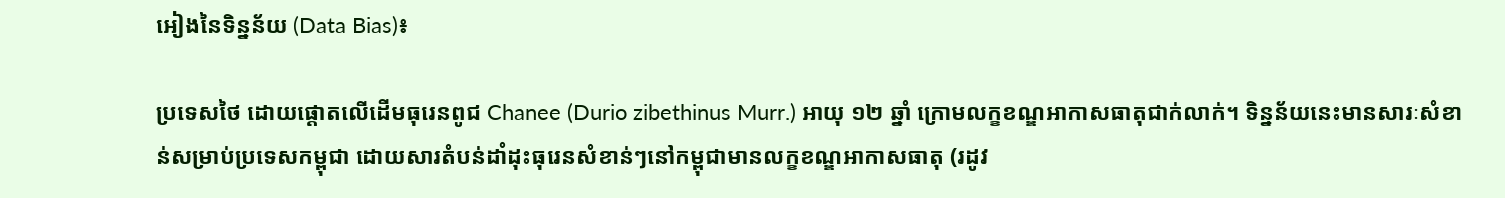អៀងនៃទិន្នន័យ (Data Bias)៖

ប្រទេសថៃ ដោយផ្តោតលើដើមធុរេនពូជ Chanee (Durio zibethinus Murr.) អាយុ ១២ ឆ្នាំ ក្រោមលក្ខខណ្ឌអាកាសធាតុជាក់លាក់។ ទិន្នន័យនេះមានសារៈសំខាន់សម្រាប់ប្រទេសកម្ពុជា ដោយសារតំបន់ដាំដុះធុរេនសំខាន់ៗនៅកម្ពុជាមានលក្ខខណ្ឌអាកាសធាតុ (រដូវ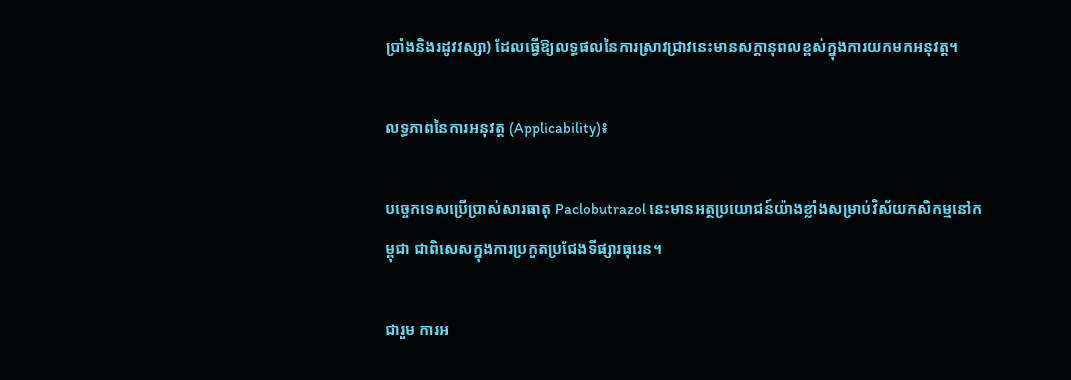ប្រាំងនិងរដូវវស្សា) ដែលធ្វើឱ្យលទ្ធផលនៃការស្រាវជ្រាវនេះមានសក្តានុពលខ្ពស់ក្នុងការយកមកអនុវត្ត។

លទ្ធភាពនៃការអនុវត្ត (Applicability)៖

បច្ចេកទេសប្រើប្រាស់សារធាតុ Paclobutrazol នេះមានអត្ថប្រយោជន៍យ៉ាងខ្លាំងសម្រាប់វិស័យកសិកម្មនៅកម្ពុជា ជាពិសេសក្នុងការប្រកួតប្រជែងទីផ្សារធុរេន។

ជារួម ការអ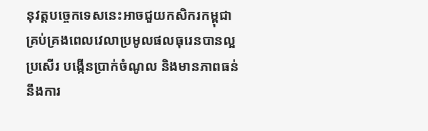នុវត្តបច្ចេកទេសនេះអាចជួយកសិករកម្ពុជាគ្រប់គ្រងពេលវេលាប្រមូលផលធុរេនបានល្អប្រសើរ បង្កើនប្រាក់ចំណូល និងមានភាពធន់នឹងការ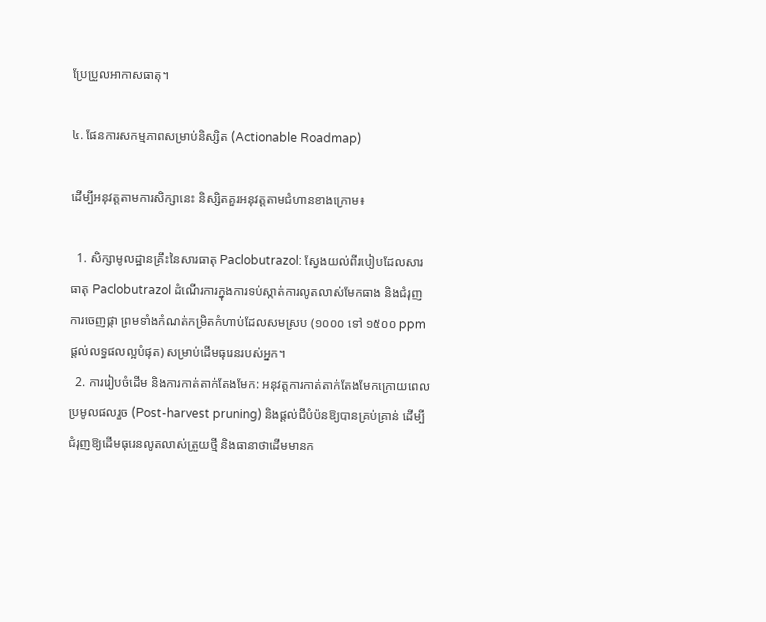ប្រែប្រួលអាកាសធាតុ។

៤. ផែនការសកម្មភាពសម្រាប់និស្សិត (Actionable Roadmap)

ដើម្បីអនុវត្តតាមការសិក្សានេះ និស្សិតគួរអនុវត្តតាមជំហានខាងក្រោម៖

  1. សិក្សាមូលដ្ឋានគ្រឹះនៃសារធាតុ Paclobutrazol: ស្វែងយល់ពីរបៀបដែលសារធាតុ Paclobutrazol ដំណើរការក្នុងការទប់ស្កាត់ការលូតលាស់មែកធាង និងជំរុញការចេញផ្កា ព្រមទាំងកំណត់កម្រិតកំហាប់ដែលសមស្រប (១០០០ ទៅ ១៥០០ ppm ផ្តល់លទ្ធផលល្អបំផុត) សម្រាប់ដើមធុរេនរបស់អ្នក។
  2. ការរៀបចំដើម និងការកាត់តាក់តែងមែក: អនុវត្តការកាត់តាក់តែងមែកក្រោយពេលប្រមូលផលរួច (Post-harvest pruning) និងផ្តល់ជីបំប៉នឱ្យបានគ្រប់គ្រាន់ ដើម្បីជំរុញឱ្យដើមធុរេនលូតលាស់ត្រួយថ្មី និងធានាថាដើមមានក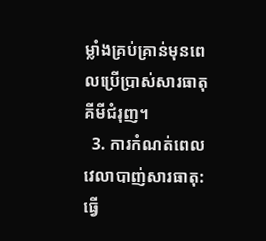ម្លាំងគ្រប់គ្រាន់មុនពេលប្រើប្រាស់សារធាតុគីមីជំរុញ។
  3. ការកំណត់ពេលវេលាបាញ់សារធាតុ: ធ្វើ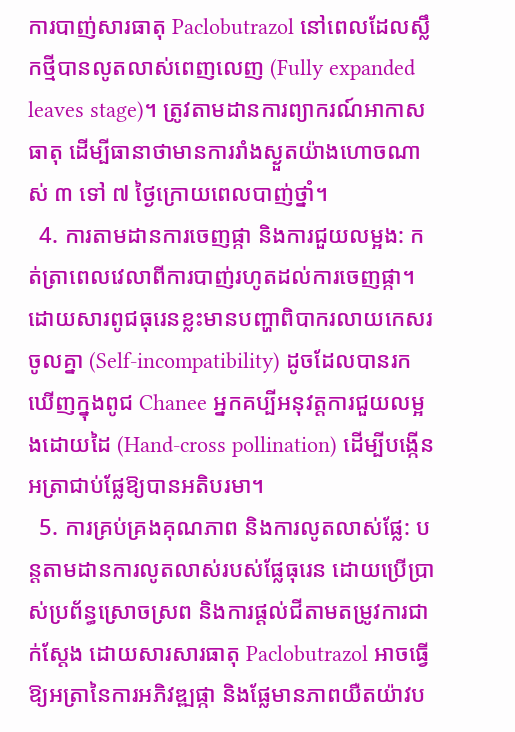ការបាញ់សារធាតុ Paclobutrazol នៅពេលដែលស្លឹកថ្មីបានលូតលាស់ពេញលេញ (Fully expanded leaves stage)។ ត្រូវតាមដានការព្យាករណ៍អាកាសធាតុ ដើម្បីធានាថាមានការរាំងស្ងួតយ៉ាងហោចណាស់ ៣ ទៅ ៧ ថ្ងៃក្រោយពេលបាញ់ថ្នាំ។
  4. ការតាមដានការចេញផ្កា និងការជួយលម្អង: កត់ត្រាពេលវេលាពីការបាញ់រហូតដល់ការចេញផ្កា។ ដោយសារពូជធុរេនខ្លះមានបញ្ហាពិបាករលាយកេសរចូលគ្នា (Self-incompatibility) ដូចដែលបានរកឃើញក្នុងពូជ Chanee អ្នកគប្បីអនុវត្តការជួយលម្អងដោយដៃ (Hand-cross pollination) ដើម្បីបង្កើនអត្រាជាប់ផ្លែឱ្យបានអតិបរមា។
  5. ការគ្រប់គ្រងគុណភាព និងការលូតលាស់ផ្លែ: បន្តតាមដានការលូតលាស់របស់ផ្លែធុរេន ដោយប្រើប្រាស់ប្រព័ន្ធស្រោចស្រព និងការផ្តល់ជីតាមតម្រូវការជាក់ស្តែង ដោយសារសារធាតុ Paclobutrazol អាចធ្វើឱ្យអត្រានៃការអភិវឌ្ឍផ្កា និងផ្លែមានភាពយឺតយ៉ាវប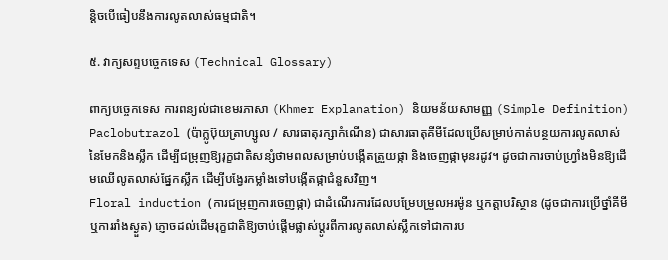ន្តិចបើធៀបនឹងការលូតលាស់ធម្មជាតិ។

៥. វាក្យសព្ទបច្ចេកទេស (Technical Glossary)

ពាក្យបច្ចេកទេស ការពន្យល់ជាខេមរភាសា (Khmer Explanation) និយមន័យសាមញ្ញ (Simple Definition)
Paclobutrazol (ប៉ាក្លូប៊ុយត្រាហ្សូល / សារធាតុរក្សាកំណើន) ជាសារធាតុគីមីដែលប្រើសម្រាប់កាត់បន្ថយការលូតលាស់នៃមែកនិងស្លឹក ដើម្បីជម្រុញឱ្យរុក្ខជាតិសន្សំថាមពលសម្រាប់បង្កើតត្រួយផ្កា និងចេញផ្កាមុនរដូវ។ ដូចជាការចាប់ហ្វ្រាំងមិនឱ្យដើមឈើលូតលាស់ផ្នែកស្លឹក ដើម្បីបង្វែរកម្លាំងទៅបង្កើតផ្កាជំនួសវិញ។
Floral induction (ការជម្រុញការចេញផ្កា) ជាដំណើរការដែលបម្រែបម្រួលអរម៉ូន ឬកត្តាបរិស្ថាន (ដូចជាការប្រើថ្នាំគីមី ឬការរាំងស្ងួត) ភ្ញោចដល់ដើមរុក្ខជាតិឱ្យចាប់ផ្តើមផ្លាស់ប្តូរពីការលូតលាស់ស្លឹកទៅជាការប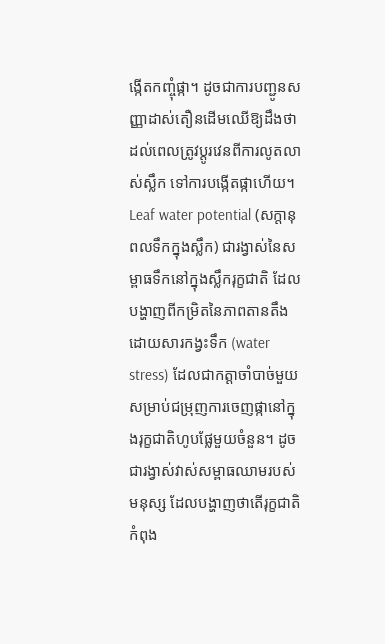ង្កើតកញ្ចុំផ្កា។ ដូចជាការបញ្ជូនសញ្ញាដាស់តឿនដើមឈើឱ្យដឹងថា ដល់ពេលត្រូវប្តូរវេនពីការលូតលាស់ស្លឹក ទៅការបង្កើតផ្កាហើយ។
Leaf water potential (សក្តានុពលទឹកក្នុងស្លឹក) ជារង្វាស់នៃសម្ពាធទឹកនៅក្នុងស្លឹករុក្ខជាតិ ដែលបង្ហាញពីកម្រិតនៃភាពតានតឹងដោយសារកង្វះទឹក (water stress) ដែលជាកត្តាចាំបាច់មួយសម្រាប់ជម្រុញការចេញផ្កានៅក្នុងរុក្ខជាតិហូបផ្លែមួយចំនួន។ ដូចជារង្វាស់វាស់សម្ពាធឈាមរបស់មនុស្ស ដែលបង្ហាញថាតើរុក្ខជាតិកំពុង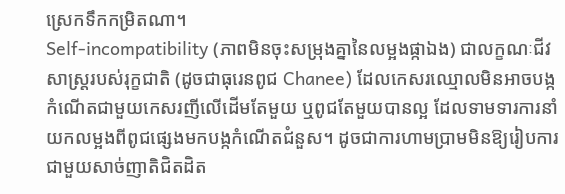ស្រេកទឹកកម្រិតណា។
Self-incompatibility (ភាពមិនចុះសម្រុងគ្នានៃលម្អងផ្កាឯង) ជាលក្ខណៈជីវសាស្ត្ររបស់រុក្ខជាតិ (ដូចជាធុរេនពូជ Chanee) ដែលកេសរឈ្មោលមិនអាចបង្កកំណើតជាមួយកេសរញីលើដើមតែមួយ ឬពូជតែមួយបានល្អ ដែលទាមទារការនាំយកលម្អងពីពូជផ្សេងមកបង្កកំណើតជំនួស។ ដូចជាការហាមប្រាមមិនឱ្យរៀបការជាមួយសាច់ញាតិជិតដិត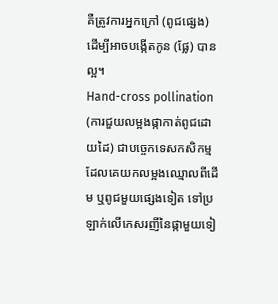គឺត្រូវការអ្នកក្រៅ (ពូជផ្សេង) ដើម្បីអាចបង្កើតកូន (ផ្លែ) បានល្អ។
Hand-cross pollination (ការជួយលម្អងផ្កាកាត់ពូជដោយដៃ) ជាបច្ចេកទេសកសិកម្មដែលគេយកលម្អងឈ្មោលពីដើម ឬពូជមួយផ្សេងទៀត ទៅប្រឡាក់លើកេសរញីនៃផ្កាមួយទៀ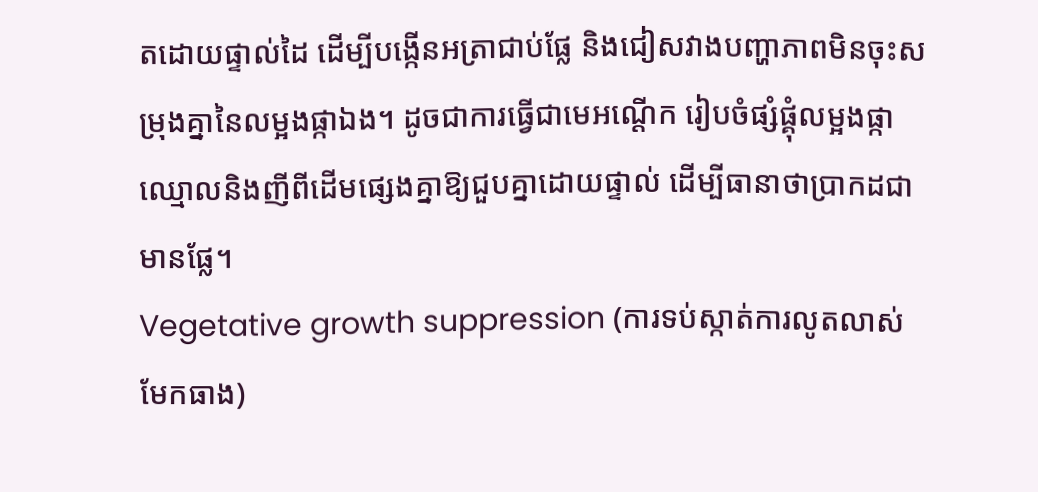តដោយផ្ទាល់ដៃ ដើម្បីបង្កើនអត្រាជាប់ផ្លែ និងជៀសវាងបញ្ហាភាពមិនចុះសម្រុងគ្នានៃលម្អងផ្កាឯង។ ដូចជាការធ្វើជាមេអណ្ដើក រៀបចំផ្សំផ្គុំលម្អងផ្កាឈ្មោលនិងញីពីដើមផ្សេងគ្នាឱ្យជួបគ្នាដោយផ្ទាល់ ដើម្បីធានាថាប្រាកដជាមានផ្លែ។
Vegetative growth suppression (ការទប់ស្កាត់ការលូតលាស់មែកធាង)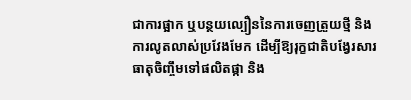ជាការផ្អាក ឬបន្ថយល្បឿននៃការចេញត្រួយថ្មី និងការលូតលាស់ប្រវែងមែក ដើម្បីឱ្យរុក្ខជាតិបង្វែរសារធាតុចិញ្ចឹមទៅផលិតផ្កា និង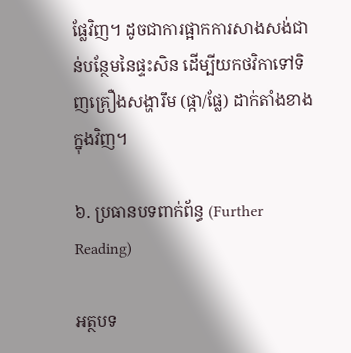ផ្លែវិញ។ ដូចជាការផ្អាកការសាងសង់ជាន់បន្ថែមនៃផ្ទះសិន ដើម្បីយកថវិកាទៅទិញគ្រឿងសង្ហារឹម (ផ្កា/ផ្លែ) ដាក់តាំងខាងក្នុងវិញ។

៦. ប្រធានបទពាក់ព័ន្ធ (Further Reading)

អត្ថបទ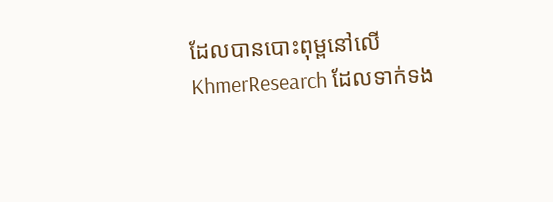ដែលបានបោះពុម្ពនៅលើ KhmerResearch ដែលទាក់ទង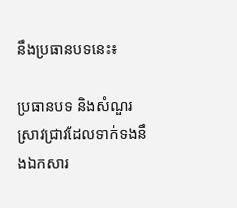នឹងប្រធានបទនេះ៖

ប្រធានបទ និងសំណួរស្រាវជ្រាវដែលទាក់ទងនឹងឯកសារ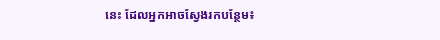នេះ ដែលអ្នកអាចស្វែងរកបន្ថែម៖